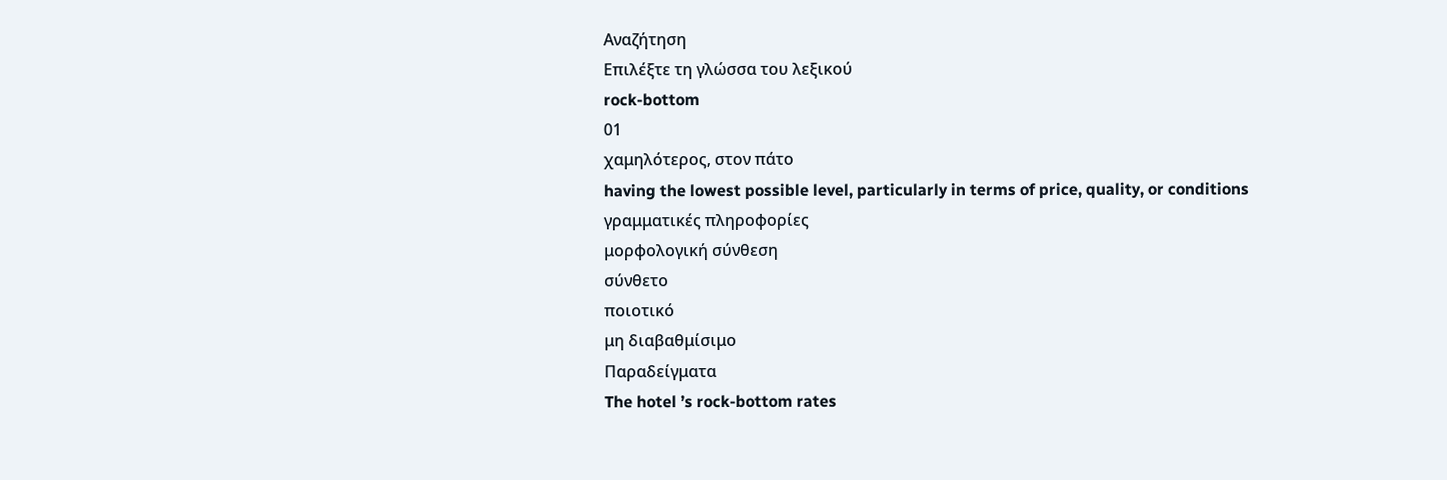Αναζήτηση
Επιλέξτε τη γλώσσα του λεξικού
rock-bottom
01
χαμηλότερος, στον πάτο
having the lowest possible level, particularly in terms of price, quality, or conditions
γραμματικές πληροφορίες
μορφολογική σύνθεση
σύνθετο
ποιοτικό
μη διαβαθμίσιμο
Παραδείγματα
The hotel ’s rock-bottom rates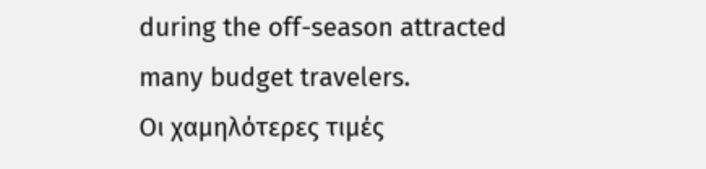during the off-season attracted many budget travelers.
Οι χαμηλότερες τιμές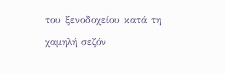του ξενοδοχείου κατά τη χαμηλή σεζόν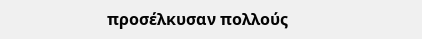προσέλκυσαν πολλούς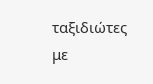ταξιδιώτες με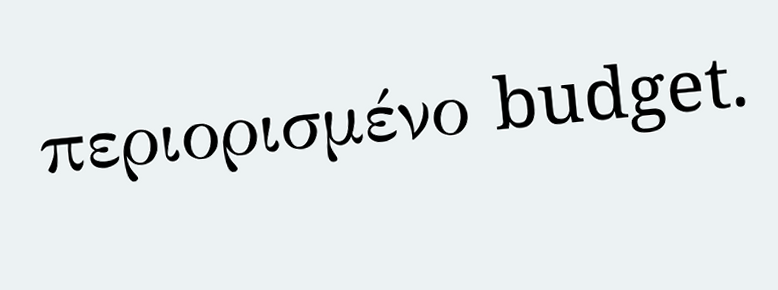περιορισμένο budget.